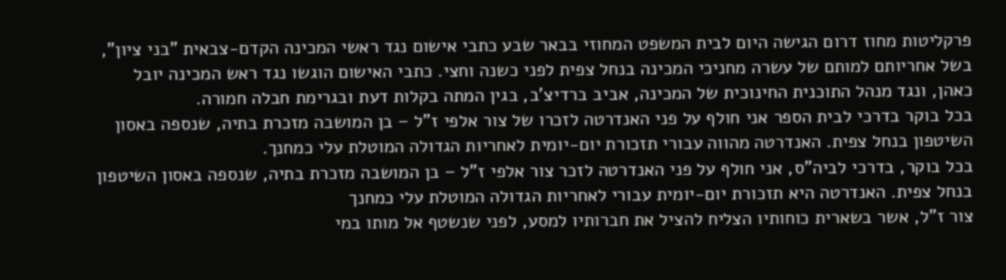פרקליטות מחוז דרום הגישה היום לבית המשפט המחוזי בבאר שבע כתבי אישום נגד ראשי המכינה הקדם-צבאית "בני ציון", בשל אחריותם למותם של עשרה מחניכי המכינה בנחל צפית לפני כשנה וחצי. כתבי האישום הוגשו נגד ראש המכינה יובל כאהן, ונגד מנהל התוכנית החינוכית של המכינה, אביב ברדיצ'ב, בגין המתה בקלות דעת ובגרימת חבלה חמורה.
בכל בוקר בדרכי לבית הספר אני חולף על פני האנדרטה לזכרו של צור אלפי ז"ל – בן המושבה מזכרת בתיה, שנספה באסון השיטפון בנחל צפית. האנדרטה מהווה עבורי תזכורת יום-יומית לאחריות הגדולה המוטלת עלי כמחנך.
בכל בוקר, בדרכי לביה"ס, אני חולף על פני האנדרטה לזכר צור אלפי ז"ל – בן המושבה מזכרת בתיה, שנספה באסון השיטפון בנחל צפית. האנדרטה היא תזכורת יום-יומית עבורי לאחריות הגדולה המוטלת עלי כמחנך
צור ז"ל, אשר בשארית כוחותיו הצליח להציל את חברותיו למסע, לפני שנשטף אל מותו במי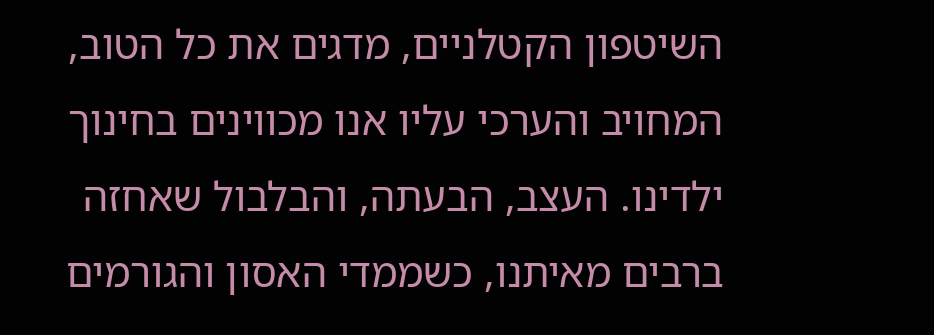השיטפון הקטלניים, מדגים את כל הטוב, המחויב והערכי עליו אנו מכווינים בחינוך ילדינו. העצב, הבעתה, והבלבול שאחזה ברבים מאיתנו, כשממדי האסון והגורמים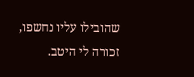שהובילו עליו נחשפו, זכורה לי היטב.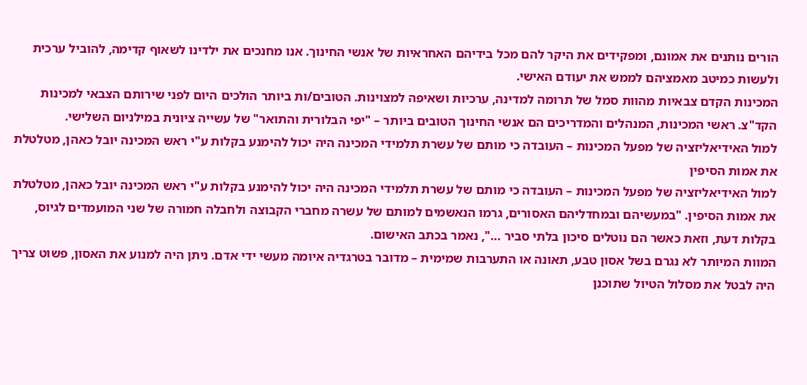הורים נותנים את אמונם, ומפקידים את היקר להם מכל בידיהם האחראיות של אנשי החינוך. אנו מחנכים את ילדינו לשאוף קדימה, להוביל ערכית ולעשות כמיטב מאמציהם לממש את יעודם האישי.
המכינות הקדם צבאיות מהוות סמל של תרומה למדינה, ערכיות ושאיפה למצוינות. הטובים/ות ביותר הולכים היום לפני שירותם הצבאי למכינות הקד"צ. ראשי המכינות, המנהלים והמדריכים הם אנשי החינוך הטובים ביותר – "יפי הבלורית והתואר" של עשייה ציונית במילניום השלישי.
למול האידיאליזציה של מפעל המכינות – העובדה כי מותם של עשרת תלמידי המכינה היה יכול להימנע בקלות ע"י ראש המכינה יובל כאהן, מטלטלת את אמות הסיפין
למול האידיאליזציה של מפעל המכינות – העובדה כי מותם של עשרת תלמידי המכינה היה יכול להימנע בקלות ע"י ראש המכינה יובל כאהן, מטלטלת את אמות הסיפין. "במעשיהם ובמחדליהם האסורים, גרמו הנאשמים למותם של עשרה מחברי הקבוצה ולחבלה חמורה של שני המועמדים לגיוס, בקלות דעת, וזאת כאשר הם נוטלים סיכון בלתי סביר …", נאמר בכתב האישום.
המוות המיותר לא נגרם בשל אסון טבע, תאונה או התערבות שמימית – מדובר בטרגדיה איומה מעשי ידי אדם. ניתן היה למנוע את האסון, פשוט צריך היה לבטל את מסלול הטיול שתוכנן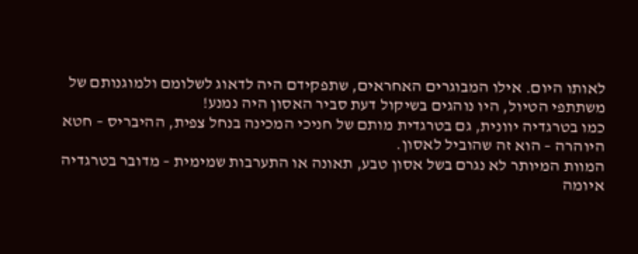לאותו היום. אילו המבוגרים האחראים, שתפקידם היה לדאוג לשלומם ולמוגנותם של משתתפי הטיול, היו נוהגים בשיקול דעת סביר האסון היה נמנע!
כמו בטרגדיה יוונית, גם בטרגדית מותם של חניכי המכינה בנחל צפית, ההיבריס – חטא היוהרה – הוא זה שהוביל לאסון.
המוות המיותר לא נגרם בשל אסון טבע, תאונה או התערבות שמימית – מדובר בטרגדיה איומה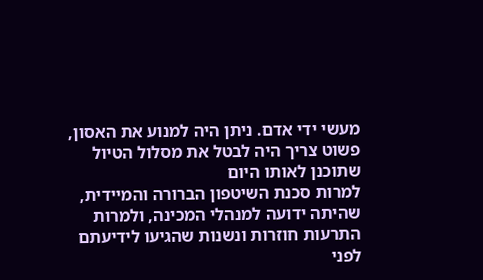מעשי ידי אדם. ניתן היה למנוע את האסון, פשוט צריך היה לבטל את מסלול הטיול שתוכנן לאותו היום
למרות סכנת השיטפון הברורה והמיידית, שהיתה ידועה למנהלי המכינה, ולמרות התרעות חוזרות ונשנות שהגיעו לידיעתם לפני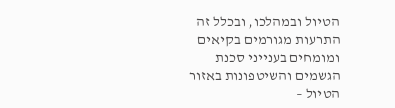הטיול ובמהלכו, ובכלל זה התרעות מגורמים בקיאים ומומחים בענייני סכנת הגשמים והשיטפונות באזור הטיול –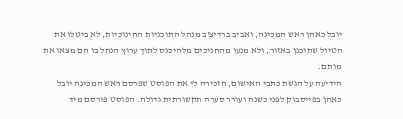יובל כאהן ראש המכינה, ואביב ברדיצ'ב מנהל התוכניות החינוכיות, לא ביטלו את הטיול שתוכנן באזור, ולא מנעו מהחניכים מלהיכנס לתוך ערוץ הנחל בו הם מצאו את מותם.
הידיעה על הגשת כתבי האישום, הזכירה לי את הפוסט שפרסם ראש המכינה יובל כאהן בפייסבוק לפני כשנה ועורר סערה תקשורתית גדולה. הפוסט פורסם מיד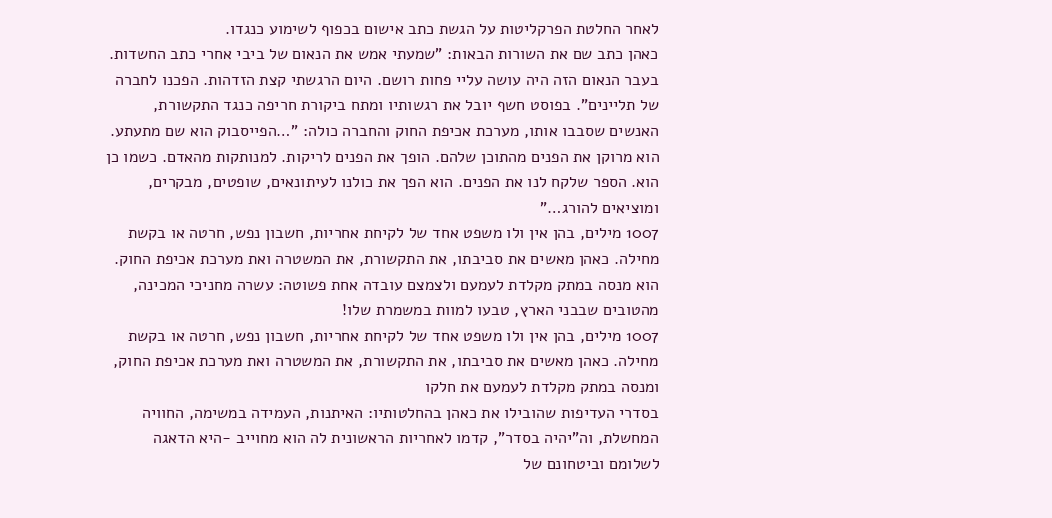לאחר החלטת הפרקליטות על הגשת כתב אישום בכפוף לשימוע כנגדו.
כאהן כתב שם את השורות הבאות: "שמעתי אמש את הנאום של ביבי אחרי כתב החשדות. בעבר הנאום הזה היה עושה עליי פחות רושם. היום הרגשתי קצת הזדהות. הפכנו לחברה של תליינים". בפוסט חשף יובל את רגשותיו ומתח ביקורת חריפה כנגד התקשורת, האנשים שסבבו אותו, מערכת אכיפת החוק והחברה כולה: "…הפייסבוק הוא שם מתעתע. הוא מרוקן את הפנים מהתוכן שלהם. הופך את הפנים לריקות. למנותקות מהאדם. כשמו כן הוא. הספר שלקח לנו את הפנים. הוא הפך את כולנו לעיתונאים, שופטים, מבקרים, ומוציאים להורג…"
1007 מילים, בהן אין ולו משפט אחד של לקיחת אחריות, חשבון נפש, חרטה או בקשת מחילה. כאהן מאשים את סביבתו, את התקשורת, את המשטרה ואת מערכת אכיפת החוק. הוא מנסה במתק מקלדת לעמעם ולצמצם עובדה אחת פשוטה: עשרה מחניכי המכינה, מהטובים שבבני הארץ, טבעו למוות במשמרת שלו!
1007 מילים, בהן אין ולו משפט אחד של לקיחת אחריות, חשבון נפש, חרטה או בקשת מחילה. כאהן מאשים את סביבתו, את התקשורת, את המשטרה ואת מערכת אכיפת החוק, ומנסה במתק מקלדת לעמעם את חלקו
בסדרי העדיפות שהובילו את כאהן בהחלטותיו: האיתנות, העמידה במשימה, החוויה המחשלת, וה"יהיה בסדר", קדמו לאחריות הראשונית לה הוא מחוייב -היא הדאגה לשלומם וביטחונם של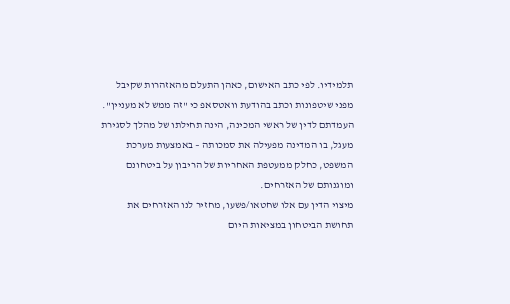תלמידיו. לפי כתב האישום, כאהן התעלם מהאזהרות שקיבל מפני שיטפונות וכתב בהודעת וואטסאפ כי "זה ממש לא מעניין".
העמדתם לדין של ראשי המכינה, הינה תחילתו של מהלך לסגירת מעגל, בו המדינה מפעילה את סמכותה – באמצעות מערכת המשפט, כחלק ממעטפת האחריות של הריבון על ביטחונם ומוגנותם של האזרחים.
מיצוי הדין עם אלו שחטאו/פשעו, מחזיר לנו האזרחים את תחושת הביטחון במציאות היום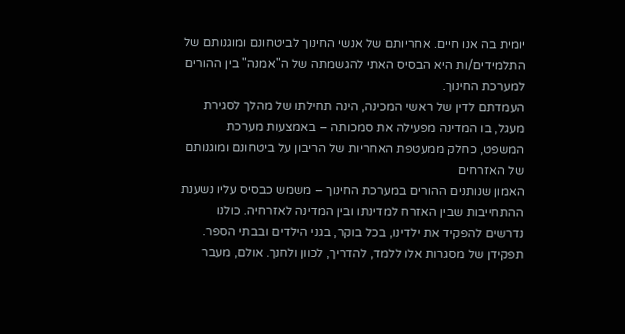יומית בה אנו חיים. אחריותם של אנשי החינוך לביטחונם ומוגנותם של התלמידים/ות היא הבסיס האתי להגשמתה של ה"אמנה" בין ההורים למערכת החינוך.
העמדתם לדין של ראשי המכינה, הינה תחילתו של מהלך לסגירת מעגל, בו המדינה מפעילה את סמכותה – באמצעות מערכת המשפט, כחלק ממעטפת האחריות של הריבון על ביטחונם ומוגנותם של האזרחים
האמון שנותנים ההורים במערכת החינוך – משמש כבסיס עליו נשענת ההתחייבות שבין האזרח למדינתו ובין המדינה לאזרחיה. כולנו נדרשים להפקיד את ילדינו, בכל בוקר, בגני הילדים ובבתי הספר. תפקידן של מסגרות אלו ללמד, להדריך, לכוון ולחנך. אולם, מעבר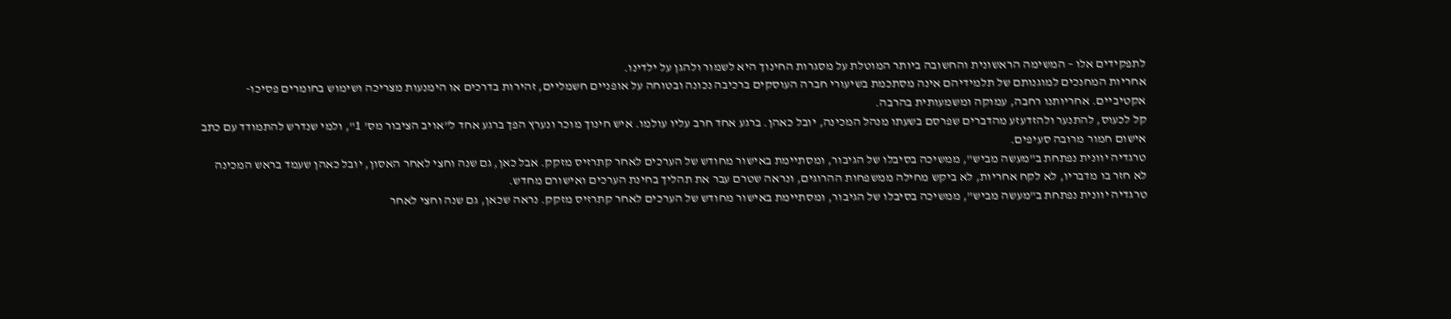לתפקידים אלו – המשימה הראשונית והחשובה ביותר המוטלת על מסגרות החינוך היא לשמור ולהגן על ילדינו.
אחריות המחנכים למוגנותם של תלמידיהם אינה מסתכמת בשיעורי חברה העוסקים ברכיבה נכונה ובטוחה על אופניים חשמליים, זהירות בדרכים או הימנעות מצריכה ושימוש בחומרים פסיכו-אקטיביים. אחריותנו רחבה, עמוקה ומשמעותית בהרבה.
קל לכעוס, להתנער ולהזדעזע מהדברים שפרסם בשעתו מנהל המכינה, יובל כאהן. ברגע אחד חרב עליו עולמו. איש חינוך מוכר ונערץ הפך ברגע אחד ל"אויב הציבור מס' 1", ולמי שנדרש להתמודד עם כתב אישום חמור מרובה סעיפים.
טרגדיה יוונית נפתחת ב"מעשה מביש", ממשיכה בסיבלו של הגיבור, ומסתיימת באישור מחודש של הערכים לאחר קתרזיס מזקק. אבל כאן, גם שנה וחצי לאחר האסון, יובל כאהן שעמד בראש המכינה לא חזר בו מדבריו, לא לקח אחריות, לא ביקש מחילה ממשפחות ההרוגים, ונראה שטרם עבר את תהליך בחינת הערכים ואישורם מחדש.
טרגדיה יוונית נפתחת ב"מעשה מביש", ממשיכה בסיבלו של הגיבור, ומסתיימת באישור מחודש של הערכים לאחר קתרזיס מזקק. נראה שכאן, גם שנה וחצי לאחר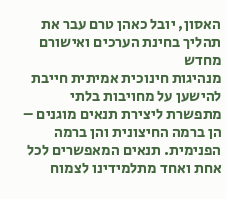האסון, יובל כאהן טרם עבר את תהליך בחינת הערכים ואישורם מחדש
מנהיגות חינוכית אמיתית חייבת להישען על מחויבות בלתי מתפשרת ליצירת תנאים מוגנים – הן ברמה החיצונית והן ברמה הפנימית. תנאים המאפשרים לכל אחת ואחד מתלמידינו לצמוח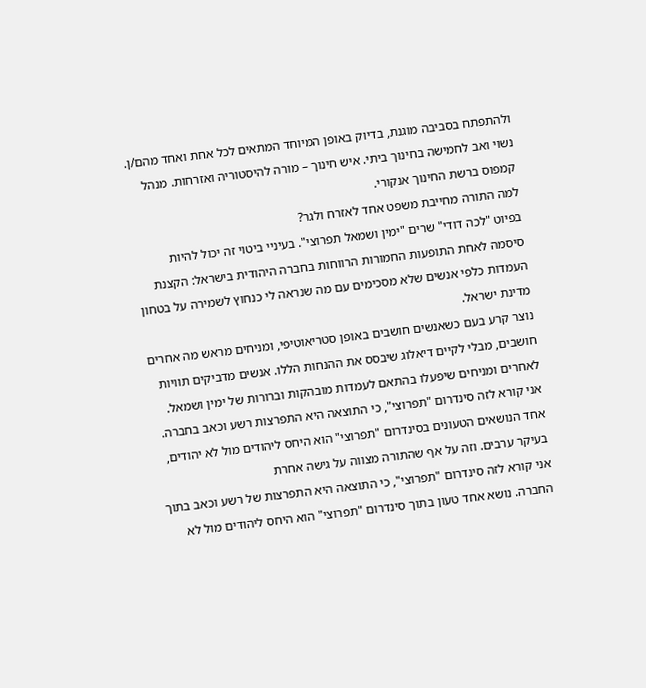ולהתפתח בסביבה מוגנת, בדיוק באופן המיוחד המתאים לכל אחת ואחד מהם/ן.
נשוי ואב לחמישה בחינוך ביתי. איש חינוך – מורה להיסטוריה ואזרחות. מנהל קמפוס ברשת החינוך אנקורי.
למה התורה מחייבת משפט אחד לאזרח ולגר?
בפיוט "לכה דודי" שרים "ימין ושמאל תפרוצי". בעיניי ביטוי זה יכול להיות סיסמה לאחת התופעות החמורות הרווחות בחברה היהודית בישראל: הקצנת העמדות כלפי אנשים שלא מסכימים עם מה שנראה לי כנחוץ לשמירה על בטחון מדינת ישראל.
נוצר קרע בעם כשאנשים חושבים באופן סטריאוטיפי, ומניחים מראש מה אחרים חושבים, מבלי לקיים דיאלוג שיבסס את ההנחות הללו. אנשים מדביקים תוויות לאחרים ומניחים שיפעלו בהתאם לעמדות מובהקות וברורות של ימין ושמאל.
אני קורא לזה סינדרום "תפרוצי", כי התוצאה היא התפרצות רשע וכאב בחברה. אחד הנושאים הטעונים בסינדרום "תפרוצי" הוא היחס ליהודים מול לא יהודים, בעיקר ערבים. וזה על אף שהתורה מצווה על גישה אחרת
אני קורא לזה סינדרום "תפרוצי", כי התוצאה היא התפרצות של רשע וכאב בתוך החברה. נושא אחד טעון בתוך סינדרום "תפרוצי" הוא היחס ליהודים מול לא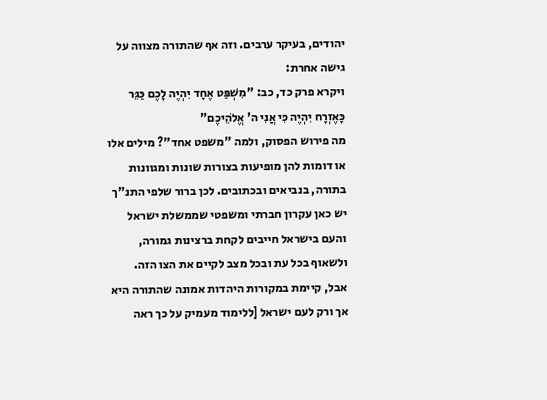יהודים, בעיקר ערבים. וזה אף שהתורה מצווה על גישה אחרת:
ויקרא פרק כד, כב: "מִשְׁפַּט אֶחָד יִהְיֶה לָכֶם כַּגֵּר כָּאֶזְרָח יִהְיֶה כִּי אֲנִי ה' אֱלֹהֵיכֶם"
מה פירוש הפסוק, ולמה "משפט אחד"? מילים אלו או דומות להן מופיעות בצורות שונות ומגוונות בתורה, בנביאים ובכתובים. לכן ברור שלפי התנ"ך יש כאן עקרון חברתי ומשפטי שממשלת ישראל והעם בישראל חייבים לקחת ברצינות גמורה, ולשאוף בכל עת ובכל מצב לקיים את הצו הזה.
אבל, קיימת במקורות היהדות אמונה שהתורה היא אך ורק לעם ישראל [ללימוד מעמיק על כך ראה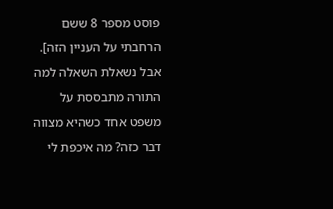פוסט מספר 8 ששם הרחבתי על העניין הזה]. אבל נשאלת השאלה למה התורה מתבססת על משפט אחד כשהיא מצווה דבר כזה? מה איכפת לי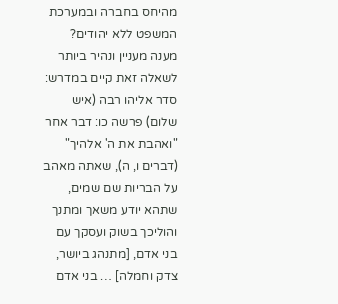מהיחס בחברה ובמערכת המשפט ללא יהודים?
מענה מעניין ונהיר ביותר לשאלה זאת קיים במדרש:
סדר אליהו רבה (איש שלום) פרשה כו: דבר אחר "ואהבת את ה' אלהיך" (דברים ו, ה), שאתה מאהב על הבריות שם שמים, שתהא יודע משאך ומתנך והוליכך בשוק ועסקך עם בני אדם, [מתנהג ביושר, צדק וחמלה] … בני אדם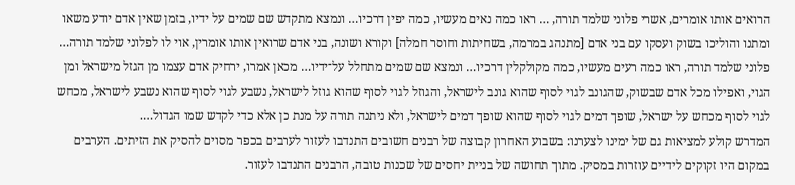הרואים אותו אומרים, אשרי פלוני שלמד תורה, … ראו כמה נאים מעשיו, כמה יפין דרכיו… ונמצא מתקדש שם שמים על ידיו, בזמן שאין אדם יודע משאו ומתנו והוליכו בשוק ועסקו עם בני אדם [מתנהג במרמה, בשחיתות וחוסר חמלה] וקורא ושונה, בני אדם שרואין אותו אומרין, אוי לו לפלוני שלמד תורה… פלוני שלמד תורה, ראו כמה רעים מעשיו, כמה מקולקלין דרכיו… ונמצא שם שמים מתחלל על־ידיו… מכאן אמרו, ירחיק אדם עצמו מן הגזל מישראל ומן הגוי, ואפילו מכל אדם שבשוק, שהגונב לגוי לסוף שהוא גונב לישראל, והגוזל לגוי לסוף שהוא גוזל לישראל, נשבע לגוי לסוף שהוא נשבע לישראל, מכחש לגוי לסוף מכחש על ישראל, שופך דמים לגוי לסוף שהוא שופך דמים לישראל, ולא ניתנה תורה על מנת כן אלא כדי לקדש שמו הגדול….
המדרש קולע למציאות גם של ימינו לצערנו: בשבוע האחרון קבוצה של רבנים חשובים התנדבו לעזור לערבים בכפר מסוים להסיק את הזיתים. הערבים במקום היו זקוקים לידיים עוזרות במסיק. מתוך תחושה של בניית יחסים של שכנות טובה, הרבנים התנדבו לעזור.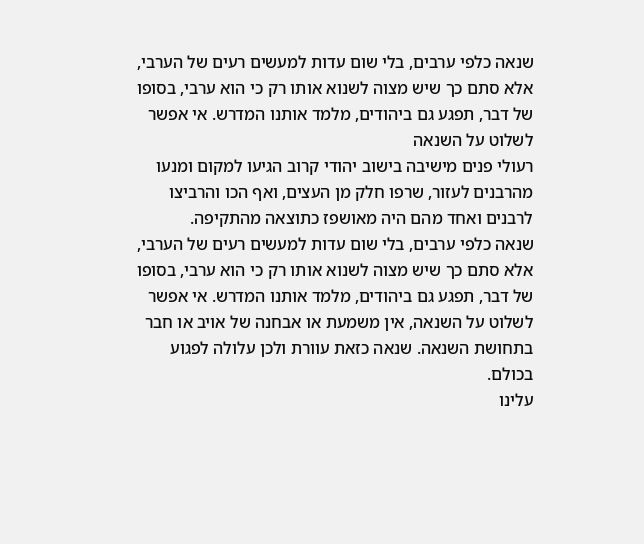שנאה כלפי ערבים, בלי שום עדות למעשים רעים של הערבי, אלא סתם כך שיש מצוה לשנוא אותו רק כי הוא ערבי, בסופו של דבר, תפגע גם ביהודים, מלמד אותנו המדרש. אי אפשר לשלוט על השנאה
רעולי פנים מישיבה בישוב יהודי קרוב הגיעו למקום ומנעו מהרבנים לעזור, שרפו חלק מן העצים, ואף הכו והרביצו לרבנים ואחד מהם היה מאושפז כתוצאה מהתקיפה.
שנאה כלפי ערבים, בלי שום עדות למעשים רעים של הערבי, אלא סתם כך שיש מצוה לשנוא אותו רק כי הוא ערבי, בסופו של דבר, תפגע גם ביהודים, מלמד אותנו המדרש. אי אפשר לשלוט על השנאה, אין משמעת או אבחנה של אויב או חבר בתחושת השנאה. שנאה כזאת עוורת ולכן עלולה לפגוע בכולם.
עלינו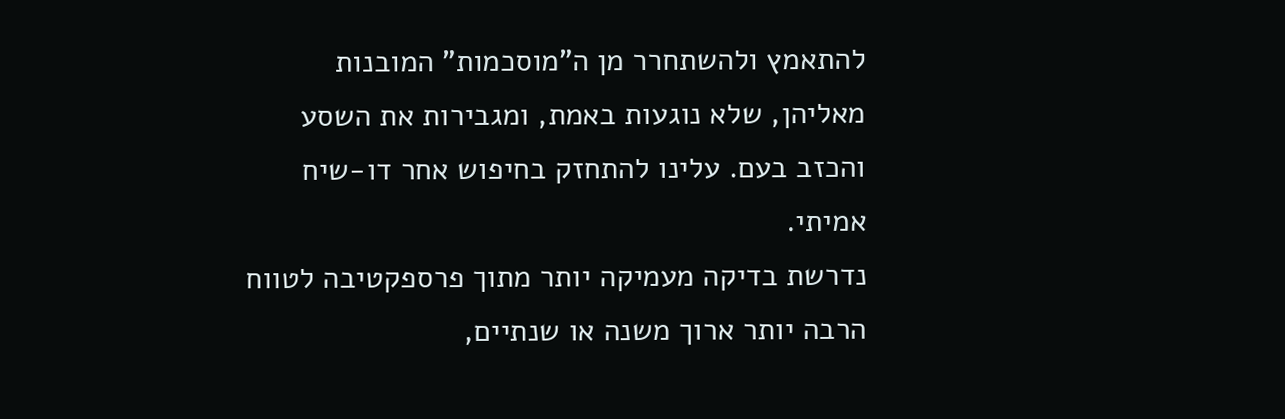להתאמץ ולהשתחרר מן ה"מוסכמות" המובנות מאליהן, שלא נוגעות באמת, ומגבירות את השסע והכזב בעם. עלינו להתחזק בחיפוש אחר דו-שיח אמיתי.
נדרשת בדיקה מעמיקה יותר מתוך פרספקטיבה לטווח הרבה יותר ארוך משנה או שנתיים,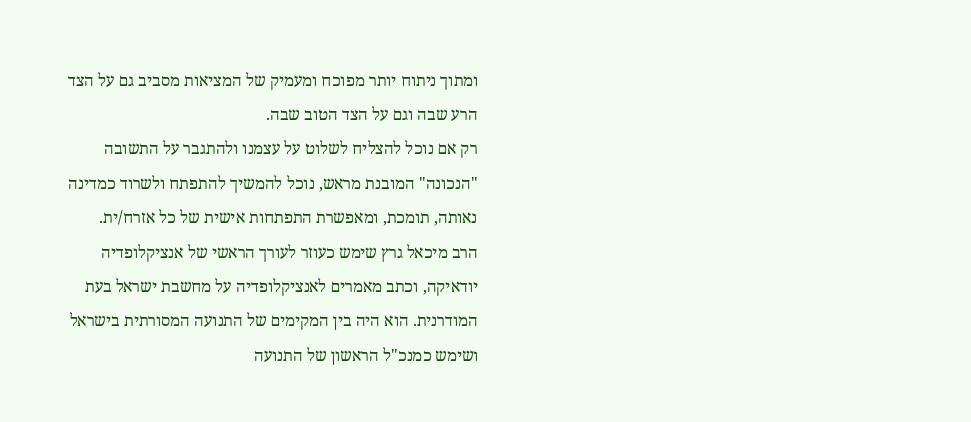ומתוך ניתוח יותר מפוכח ומעמיק של המציאות מסביב גם על הצד הרע שבה וגם על הצד הטוב שבה.
רק אם נוכל להצליח לשלוט על עצמנו ולהתגבר על התשובה "הנכונה" המובנת מראש, נוכל להמשיך להתפתח ולשרוד כמדינה נאותה, תומכת, ומאפשרת התפתחות אישית של כל אזרח/ית.
הרב מיכאל גרץ שימש כעוזר לעורך הראשי של אנציקלופדיה יודאיקה, וכתב מאמרים לאנציקלופדיה על מחשבת ישראל בעת המודרנית. הוא היה בין המקימים של התנועה המסורתית בישראל ושימש כמנכ"ל הראשון של התנועה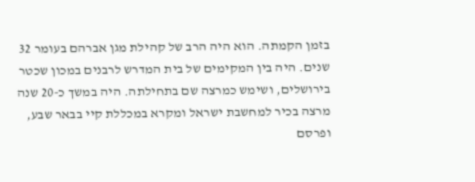בזמן הקמתה. הוא היה הרב של קהילת מגן אברהם בעומר 32 שנים. היה בין המקימים של בית המדרש לרבנים במכון שכטר בירושלים, ושימש כמרצה שם בתחילתה. היה במשך כ-20 שנה מרצה בכיר למחשבת ישראל ומקרא במכללת קיי בבאר שבע, ופרסם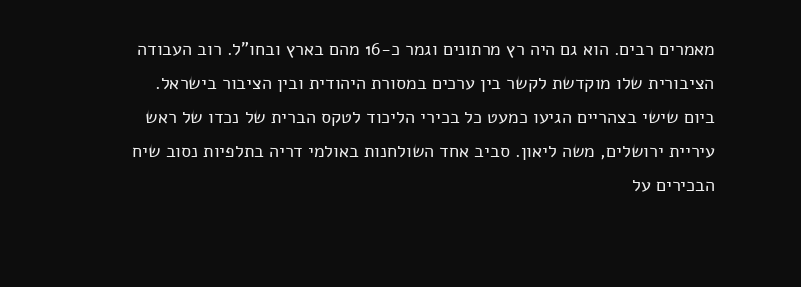מאמרים רבים. הוא גם היה רץ מרתונים וגמר כ-16 מהם בארץ ובחו"ל. רוב העבודה הציבורית שלו מוקדשת לקשר בין ערכים במסורת היהודית ובין הציבור בישראל.
ביום שישי בצהריים הגיעו כמעט כל בכירי הליכוד לטקס הברית של נכדו של ראש עיריית ירושלים, משה ליאון. סביב אחד השולחנות באולמי דריה בתלפיות נסוב שיח הבכירים על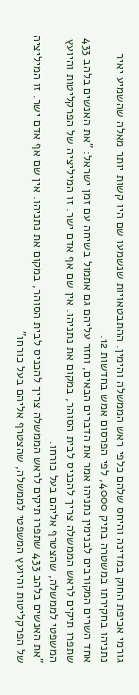גורמי אכיפת החוק במדינה והיחס שלהם כלפי ראש הממשלה והימין. ההתבטאויות שנשמעו שם היו קשות יותר מאלה שהשמיע יאיר נתניהו בחקירתו במשטרה בתיק 4000, לפי הפרסום אמש בחדשות 12.
אחד השרים המקורבים לבנימין נתניהו אמר את הדברים הבאים, וחזר עליהם גם אתמול בשיחה עם זמן ישראל: "את האנשים בלהב 433 שתפרו תיקים לראש הממשלה צריך להכניס לבית הסוהר, במקום את נתניהו. אין שם אף אדם ישר. זו המיליציה של הפרקליטות והיועץ המשפטי לממשלה, שהצטרף אליהם בעל כורחו.
"את האנשים בלהב 433 שתפרו תיקים לראש הממשלה צריך להכניס לבית הסוהר, במקום את נתניהו. אין שם אף אדם ישר. זו המיליציה של הפרקליטות והיועץ המשפטי לממשלה, שהצטרף אליהם בעל כורחו"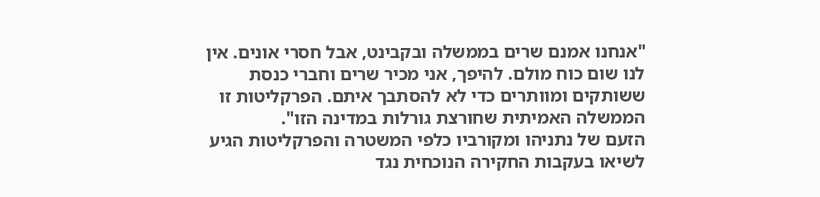"אנחנו אמנם שרים בממשלה ובקבינט, אבל חסרי אונים. אין לנו שום כוח מולם. להיפך, אני מכיר שרים וחברי כנסת ששותקים ומוותרים כדי לא להסתבך איתם. הפרקליטות זו הממשלה האמיתית שחורצת גורלות במדינה הזו".
הזעם של נתניהו ומקורביו כלפי המשטרה והפרקליטות הגיע לשיאו בעקבות החקירה הנוכחית נגד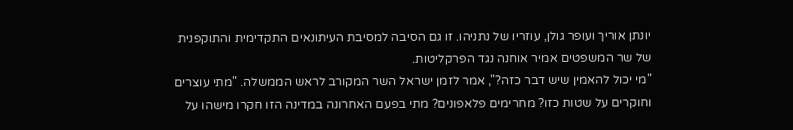יונתן אוריך ועופר גולן, עוזריו של נתניהו. זו גם הסיבה למסיבת העיתונאים התקדימית והתוקפנית של שר המשפטים אמיר אוחנה נגד הפרקליטות.
"מי יכול להאמין שיש דבר כזה?", אמר לזמן ישראל השר המקורב לראש הממשלה. "מתי עוצרים וחוקרים על שטות כזו? מחרימים פלאפונים? מתי בפעם האחרונה במדינה הזו חקרו מישהו על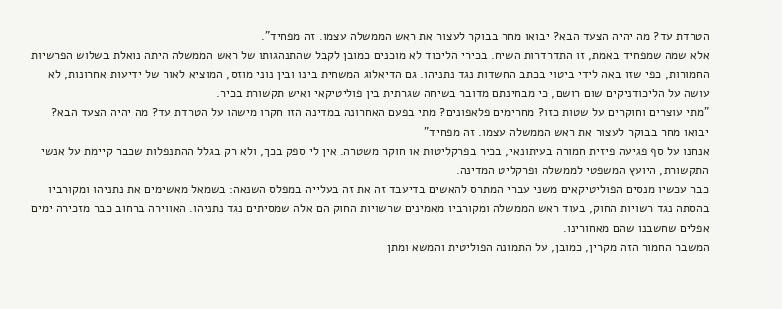הטרדת עד? מה יהיה הצעד הבא? יבואו מחר בבוקר לעצור את ראש הממשלה עצמו. זה מפחיד".
אלא שמה שמפחיד באמת, זו התדרדרות השיח. בכירי הליכוד לא מוכנים כמובן לקבל שהתנהגותו של ראש הממשלה היתה נואלת בשלוש הפרשיות החמורות, כפי שזו באה לידי ביטוי בכתב החשדות נגד נתניהו. גם הדיאלוג המשחית בינו ובין נוני מוזס, המוציא לאור של ידיעות אחרונות, לא עושה על הליכודניקים שום רושם, כי מבחינתם מדובר בשיחה שגרתית בין פוליטיקאי ואיש תקשורת בכיר.
"מתי עוצרים וחוקרים על שטות כזו? מחרימים פלאפונים? מתי בפעם האחרונה במדינה הזו חקרו מישהו על הטרדת עד? מה יהיה הצעד הבא? יבואו מחר בבוקר לעצור את ראש הממשלה עצמו. זה מפחיד"
אנחנו על סף פגיעה פיזית חמורה בעיתונאי, בכיר בפרקליטות או חוקר משטרה. אין לי ספק בכך, ולא רק בגלל ההתנפלות שכבר קיימת על אנשי התקשורת, היועץ המשפטי לממשלה ופרקליט המדינה.
כבר עכשיו מנסים הפוליטיקאים משני עברי המתרס להאשים בדיעבד זה את זה בעלייה במפלס השנאה: בשמאל מאשימים את נתניהו ומקורביו בהסתה נגד רשויות החוק, בעוד ראש הממשלה ומקורביו מאמינים שרשויות החוק הם אלה שמסיתים נגד נתניהו. האווירה ברחוב כבר מזכירה ימים אפלים שחשבנו שהם מאחורינו.
המשבר החמור הזה מקרין, כמובן, על התמונה הפוליטית והמשא ומתן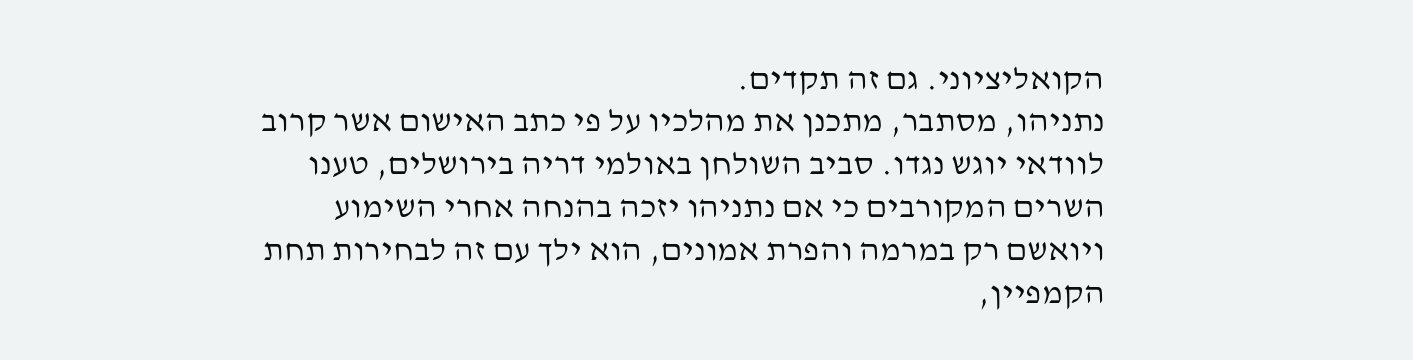הקואליציוני. גם זה תקדים.
נתניהו, מסתבר, מתכנן את מהלכיו על פי כתב האישום אשר קרוב לוודאי יוגש נגדו. סביב השולחן באולמי דריה בירושלים, טענו השרים המקורבים כי אם נתניהו יזכה בהנחה אחרי השימוע ויואשם רק במרמה והפרת אמונים, הוא ילך עם זה לבחירות תחת הקמפיין,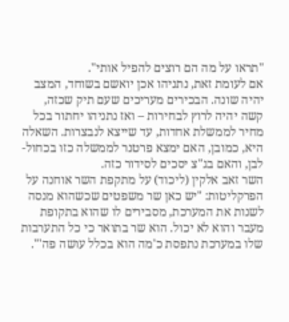"תראו על מה הם רוצים להפיל אותי".
אם לעומת זאת, נתניהו אכן יואשם בשוחד, המצב יהיה שונה. הבכירים מעריכים שעם תיק שכזה, קשה יהיה לרוץ לבחירות – ואז נתניהו יחתור בכל מחיר לממשלת אחדות, עד שייצא לנבצרות. השאלה היא, כמובן, האם ימצא פרטנר לממשלה כזו בכחול-לבן, והאם בג"צ יסכים לסידור כזה.
השר זאב אלקין (ליכוד) על מתקפת השר אוחנה על הפרקליטות: "יש כאן שר משפטים שכשהוא מנסה לשנות את המערכת, מסבירים לו שהוא בתקופת מעבר והוא לא יכול. הוא שר בתואר כי כל התערבות שלו במערכת נתפסת כ'מה הוא בכלל עושה פה'".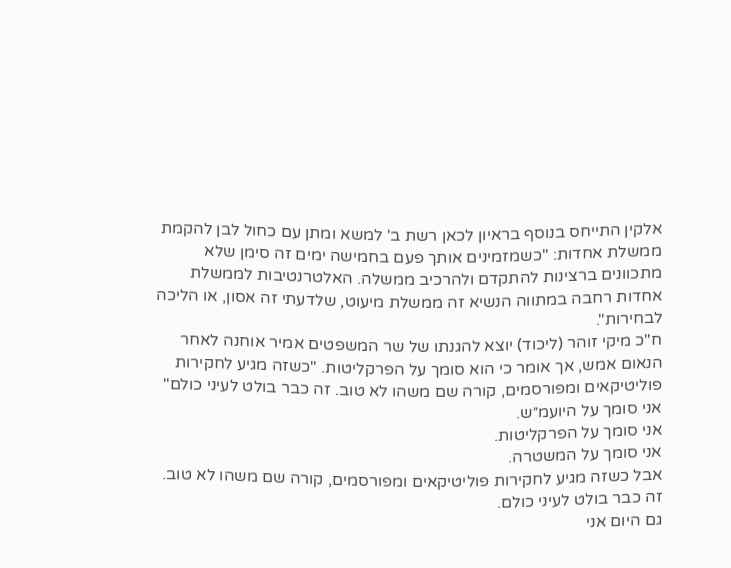אלקין התייחס בנוסף בראיון לכאן רשת ב' למשא ומתן עם כחול לבן להקמת ממשלת אחדות: "כשמזמינים אותך פעם בחמישה ימים זה סימן שלא מתכוונים ברצינות להתקדם ולהרכיב ממשלה. האלטרנטיבות לממשלת אחדות רחבה במתווה הנשיא זה ממשלת מיעוט, שלדעתי זה אסון, או הליכה לבחירות".
ח"כ מיקי זוהר (ליכוד) יוצא להגנתו של שר המשפטים אמיר אוחנה לאחר הנאום אמש, אך אומר כי הוא סומך על הפרקליטות. "כשזה מגיע לחקירות פוליטיקאים ומפורסמים, קורה שם משהו לא טוב. זה כבר בולט לעיני כולם"
אני סומך על היועמ״ש.
אני סומך על הפרקליטות.
אני סומך על המשטרה.
אבל כשזה מגיע לחקירות פוליטיקאים ומפורסמים, קורה שם משהו לא טוב.
זה כבר בולט לעיני כולם.
גם היום אני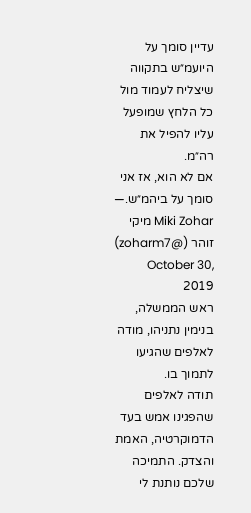עדיין סומך על היועמ״ש בתקווה שיצליח לעמוד מול כל הלחץ שמופעל עליו להפיל את רה״מ.
אם לא הוא, אז אני סומך על ביהמ״ש.— Miki Zohar מיקי זוהר (@zoharm7) October 30, 2019
ראש הממשלה, בנימין נתניהו, מודה לאלפים שהגיעו לתמוך בו.
תודה לאלפים שהפגינו אמש בעד הדמוקרטיה, האמת והצדק. התמיכה שלכם נותנת לי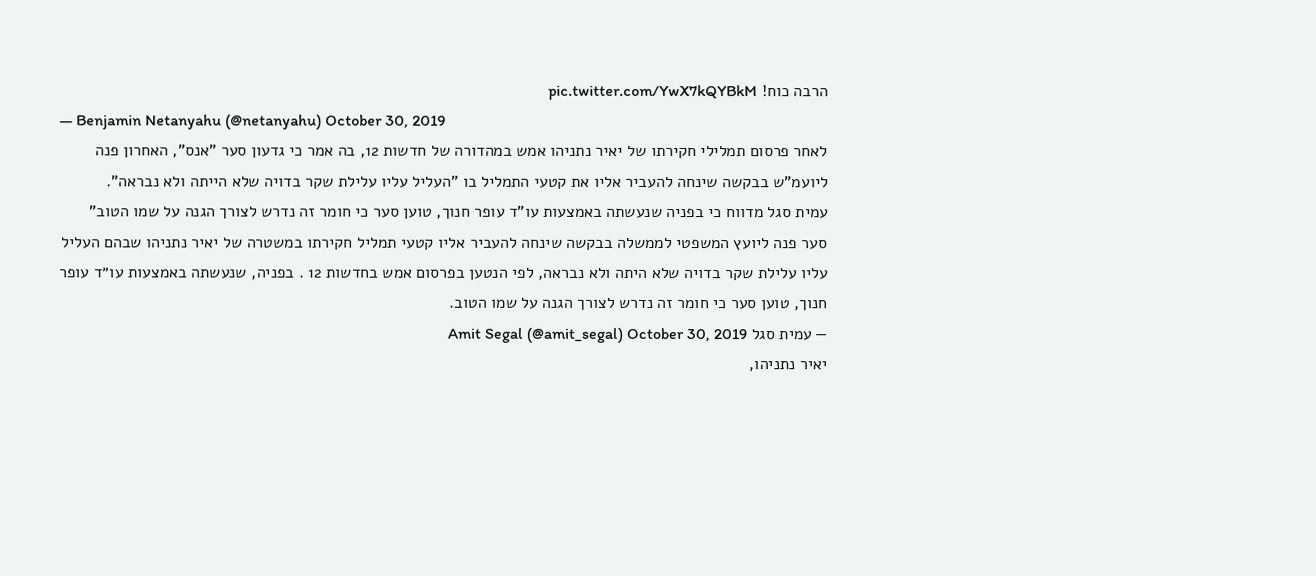הרבה כוח! pic.twitter.com/YwX7kQYBkM
— Benjamin Netanyahu (@netanyahu) October 30, 2019
לאחר פרסום תמלילי חקירתו של יאיר נתניהו אמש במהדורה של חדשות 12, בה אמר כי גדעון סער "אנס", האחרון פנה ליועמ"ש בבקשה שינחה להעביר אליו את קטעי התמליל בו "העליל עליו עלילת שקר בדויה שלא הייתה ולא נבראה".
עמית סגל מדווח כי בפניה שנעשתה באמצעות עו"ד עופר חנוך, טוען סער כי חומר זה נדרש לצורך הגנה על שמו הטוב"
סער פנה ליועץ המשפטי לממשלה בבקשה שינחה להעביר אליו קטעי תמליל חקירתו במשטרה של יאיר נתניהו שבהם העליל עליו עלילת שקר בדויה שלא היתה ולא נבראה, לפי הנטען בפרסום אמש בחדשות 12 . בפניה, שנעשתה באמצעות עו״ד עופר חנוך, טוען סער כי חומר זה נדרש לצורך הגנה על שמו הטוב.
— עמית סגל Amit Segal (@amit_segal) October 30, 2019
יאיר נתניהו,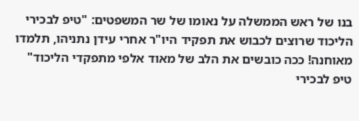בנו של ראש הממשלה על נאומו של שר המשפטים: "טיפ לבכירי הליכוד שרוצים לכבוש את תפקיד היו"ר אחרי עידן נתניהו, תלמדו מאוחנה! ככה כובשים את הלב של מאוד אלפי מתפקדי הליכוד"
טיפ לבכירי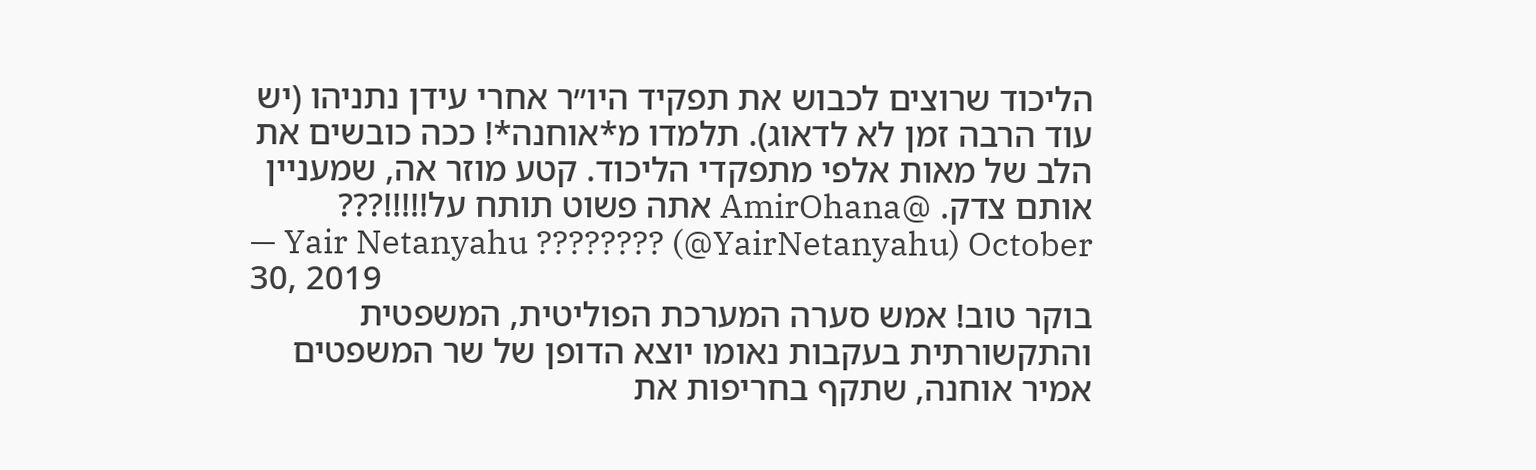הליכוד שרוצים לכבוש את תפקיד היו״ר אחרי עידן נתניהו (יש עוד הרבה זמן לא לדאוג). תלמדו מ*אוחנה*! ככה כובשים את הלב של מאות אלפי מתפקדי הליכוד. קטע מוזר אה, שמעניין אותם צדק. @AmirOhana אתה פשוט תותח על!!!!!???
— Yair Netanyahu ???????? (@YairNetanyahu) October 30, 2019
בוקר טוב! אמש סערה המערכת הפוליטית, המשפטית והתקשורתית בעקבות נאומו יוצא הדופן של שר המשפטים אמיר אוחנה, שתקף בחריפות את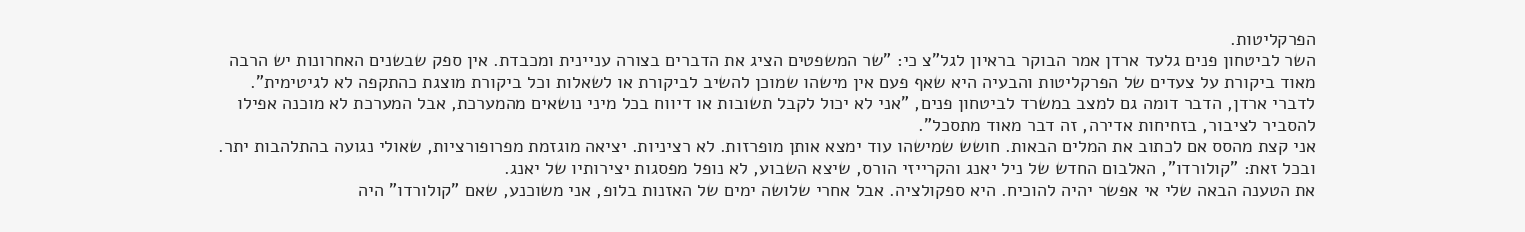הפרקליטות.
השר לביטחון פנים גלעד ארדן אמר הבוקר בראיון לגל"צ כי: "שר המשפטים הציג את הדברים בצורה עניינית ומכבדת. אין ספק שבשנים האחרונות יש הרבה מאוד ביקורת על צעדים של הפרקליטות והבעיה היא שאף פעם אין מישהו שמוכן להשיב לביקורת או לשאלות וכל ביקורת מוצגת כהתקפה לא לגיטימית".
לדברי ארדן, הדבר דומה גם למצב במשרד לביטחון פנים, "אני לא יכול לקבל תשובות או דיווח בכל מיני נושאים מהמערכת, אבל המערכת לא מוכנה אפילו להסביר לציבור, בזחיחות אדירה, זה דבר מאוד מתסכל".
אני קצת מהסס אם לכתוב את המלים הבאות. חושש שמישהו עוד ימצא אותן מופרזות. לא רציניות. יציאה מוגזמת מפרופורציות, שאולי נגועה בהתלהבות יתר. ובכל זאת: "קולורדו", האלבום החדש של ניל יאנג והקרייזי הורס, שיצא השבוע, לא נופל מפסגות יצירותיו של יאנג.
את הטענה הבאה שלי אי אפשר יהיה להוכיח. היא ספקולציה. אבל אחרי שלושה ימים של האזנות בלופ, אני משוכנע, שאם "קולורדו" היה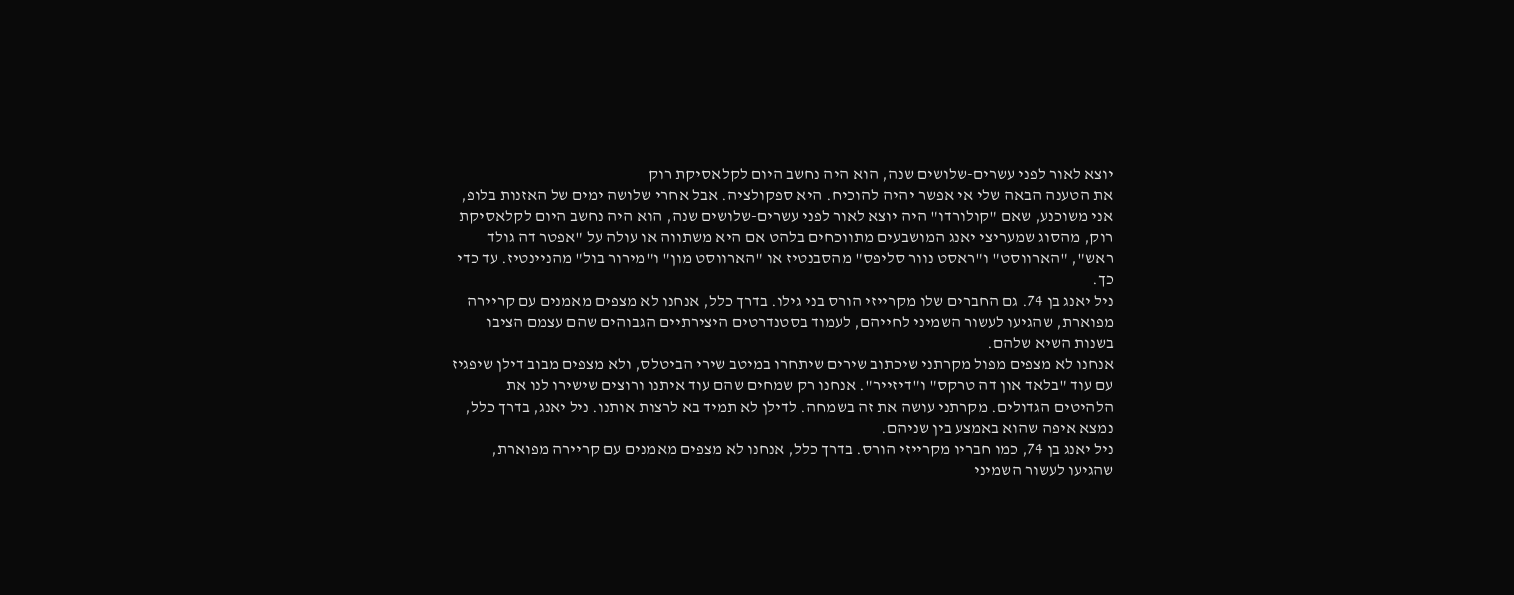יוצא לאור לפני עשרים-שלושים שנה, הוא היה נחשב היום לקלאסיקת רוק
את הטענה הבאה שלי אי אפשר יהיה להוכיח. היא ספקולציה. אבל אחרי שלושה ימים של האזנות בלופ, אני משוכנע, שאם "קולורדו" היה יוצא לאור לפני עשרים-שלושים שנה, הוא היה נחשב היום לקלאסיקת רוק, מהסוג שמעריצי יאנג המושבעים מתווכחים בלהט אם היא משתווה או עולה על "אפטר דה גולד ראש", "הארווסט" ו"ראסט נוור סליפס" מהסבנטיז או "הארווסט מון" ו"מירור בול" מהניינטיז. עד כדי כך.
ניל יאנג בן 74. גם החברים שלו מקרייזי הורס בני גילו. בדרך כלל, אנחנו לא מצפים מאמנים עם קריירה מפוארת, שהגיעו לעשור השמיני לחייהם, לעמוד בסטנדרטים היצירתיים הגבוהים שהם עצמם הציבו בשנות השיא שלהם.
אנחנו לא מצפים מפול מקרתני שיכתוב שירים שיתחרו במיטב שירי הביטלס, ולא מצפים מבוב דילן שיפגיז עם עוד "בלאד און דה טרקס" ו"דיזייר". אנחנו רק שמחים שהם עוד איתנו ורוצים שישירו לנו את הלהיטים הגדולים. מקרתני עושה את זה בשמחה. לדילן לא תמיד בא לרצות אותנו. ניל יאנג, בדרך כלל, נמצא איפה שהוא באמצע בין שניהם.
ניל יאנג בן 74, כמו חבריו מקרייזי הורס. בדרך כלל, אנחנו לא מצפים מאמנים עם קריירה מפוארת, שהגיעו לעשור השמיני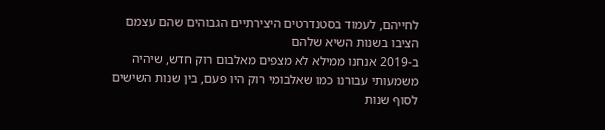לחייהם, לעמוד בסטנדרטים היצירתיים הגבוהים שהם עצמם הציבו בשנות השיא שלהם
ב-2019 אנחנו ממילא לא מצפים מאלבום רוק חדש, שיהיה משמעותי עבורנו כמו שאלבומי רוק היו פעם, בין שנות השישים לסוף שנות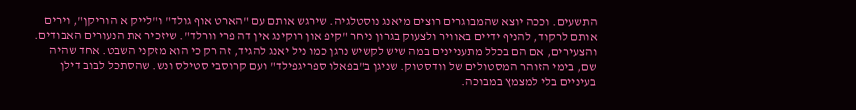התשעים. וככה יוצא שהמבוגרים רוצים מיאנג נוסטלגיה. שירגש אותם עם "הארט אוף גולד" ו"לייק א הוריקן", וירים אותם לרקוד, להניף ידיים באוויר ולצעוק בגרון ניחר "קיפ און רוקינג אין דה פרי וורלד". שיזכיר את הנעורים האבודים.
והצעירים, אם הם בכלל מתעניינים במה שיש לקשיש נרגן כמו ניל יאנג להגיד, זה רק כי הוא מזקני השבט. אחד שהיה שם, בימי הזוהר המסטולים של וודסטוק. שניגן ב"בפאלו ספריגפילד" ועם קרוסבי סטילס ונש. שהסתכל לבוב דילן בעיניים בלי למצמץ במבוכה.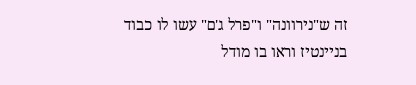זה ש"נירוונה" ו"פרל ג'ם" עשו לו כבוד בניינטיז וראו בו מודל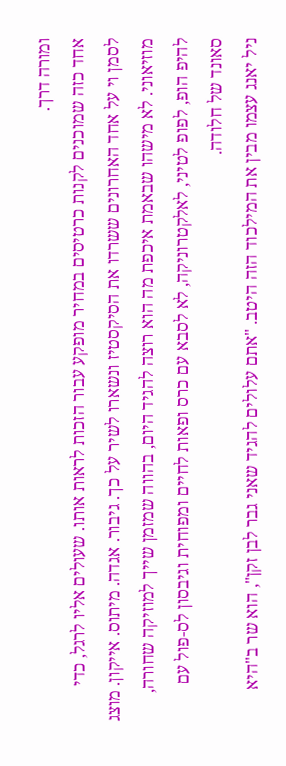ומורה דרך.
אחד כזה שמוכנים לקנות כרטיסים במחיר מופקע עבור הזכות לראות אותו. שעולים אליו לרגל, כדי לסמן וי על אחד האחרונים ששרדו את הסיקסטיז ונשארו לשיר על כך. גיבור. אגדה. מיתוס. אייקון. מוצג מוזיאוני. לא מישהו שבאמת איכפת מה הוא רוצה להגיד היום, בהווה שמזמן שייך למוזיקה שחורה, להיפ הופ, לפופ לטיני, לאלקטרוניקה, לא לסבא עם כרס ופאות לחיים ומפוחית וגיבסון לס-פול עם סאונד של חלודה.
ניל יאנג עצמו מבין את המילכוד הזה היטב. "אתם עלולים להגיד שאני גבר לבן זקן", הוא שר ב"היא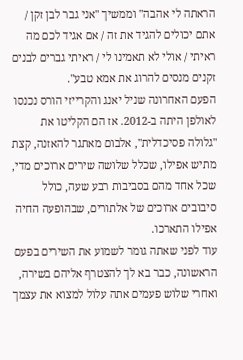הראתה לי אהבה" וממשיך "אני גבר לבן זקן / אתם יכולים להגיד את זה / אם אגיד לכם מה ראיתי / אולי לא תאמינו לי / ראיתי גברים לבנים זקנים מנסים להרוג את אמא טבע".
הפעם האחרונה שניל יאנג והקרייזי הורס נכנסו לאולפן היתה ב-2012. אז הם הקליטו את "גלולה פסיכדלית", אלבום מאתגר להאזנה, קצת מתיש אפילו, שכלל שלושה שירים ארוכים מדי, שכל אחד מהם בסביבות רבע שעה, כולל סיבובים ארוכים של אלתורים, שבהופעה החיה אפילו התארכו.
עוד לפני שאתה גומר לשמוע את השירים בפעם הראשונה, כבר בא לך להצטרף אליהם בשירה, ואחרי שלוש פעמים אתה עלול למצוא את עצמך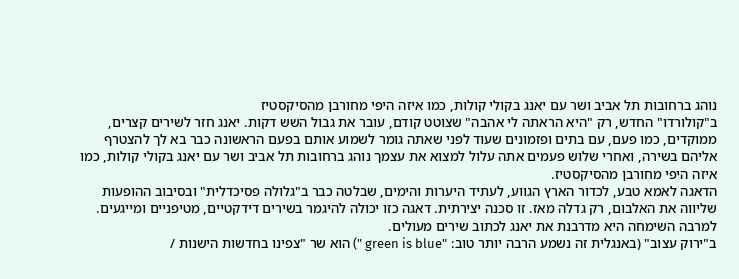נוהג ברחובות תל אביב ושר עם יאנג בקולי קולות, כמו איזה היפי מחורבן מהסיקסטיז
ב"קולורדו" החדש, רק "היא הראתה לי אהבה" שצוטט קודם, עובר את גבול השש דקות. יאנג חזר לשירים קצרים, ממוקדים, כמו פעם, עם בתים ופזמונים שעוד לפני שאתה גומר לשמוע אותם בפעם הראשונה כבר בא לך להצטרף אליהם בשירה, ואחרי שלוש פעמים אתה עלול למצוא את עצמך נוהג ברחובות תל אביב ושר עם יאנג בקולי קולות, כמו איזה היפי מחורבן מהסיקסטיז.
הדאגה לאמא טבע, לכדור הארץ הגווע, לעתיד היערות והימים, שבלטה כבר ב"גלולה פסיכדלית" ובסיבוב ההופעות שליווה את האלבום, רק גדלה מאז. זו סכנה יצירתית. דאגה כזו יכולה להיגמר בשירים דידקטיים, מטיפניים ומייגעים. למרבה השימחה היא מדרבנת את יאנג לכתוב שירים מעולים.
ב"ירוק עצוב" (באנגלית זה נשמע הרבה יותר טוב: "green is blue ") הוא שר "צפינו בחדשות הישנות /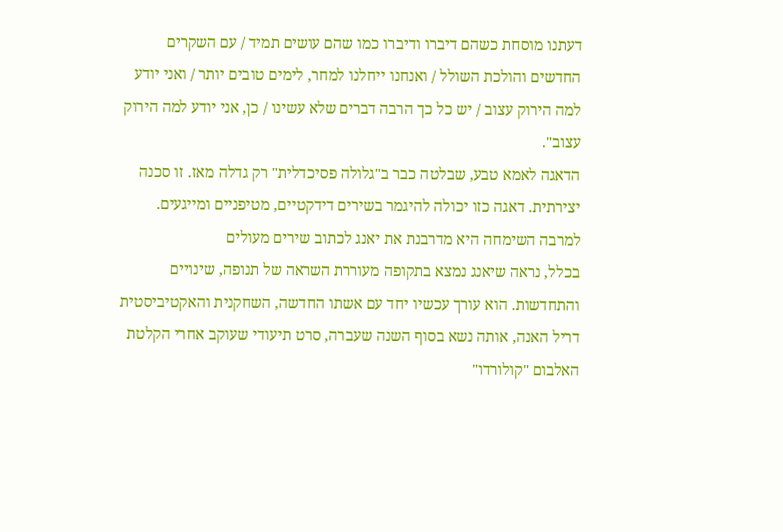דעתנו מוסחת כשהם דיברו ודיברו כמו שהם עושים תמיד / עם השקרים החדשים והולכת השולל / ואנחנו ייחלנו למחר, לימים טובים יותר / ואני יודע למה הירוק עצוב / יש כל כך הרבה דברים שלא עשינו / כן, אני יודע למה הירוק עצוב".
הדאגה לאמא טבע, שבלטה כבר ב"גלולה פסיכדלית" רק גדלה מאז. זו סכנה יצירתית. דאגה כזו יכולה להיגמר בשירים דידקטיים, מטיפניים ומייגעים. למרבה השימחה היא מדרבנת את יאנג לכתוב שירים מעולים
בכלל, נראה שיאנג נמצא בתקופה מעוררת השראה של תנופה, שינויים והתחדשות. הוא עורך עכשיו יחד עם אשתו החדשה, השחקנית והאקטיביסטית דריל האנה, אותה נשא בסוף השנה שעברה, סרט תיעודי שעוקב אחרי הקלטת האלבום "קולורדו"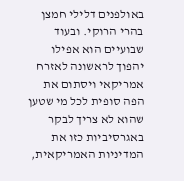באולפנים דלילי חמצן בהרי הרוקי. ובעוד שבועיים הוא אפילו יהפוך לראשונה לאזרח אמריקאי ויסתום את הפה סופית לכל מי שטען שהוא לא צריך לבקר באגרסיביות כזו את המדיניות האמריקאית,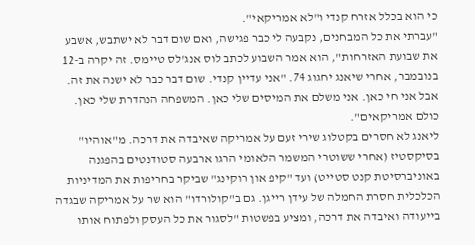כי הוא בכלל אזרח קנדי ו"לא אמריקאי".
"עברתי את כל המבחנים, נקבעה לי כבר פגישה, ואם שום דבר לא ישתבש, אשבע את שבועת האזרחות", הוא אמר השבוע לכתב לוס אנג'לס טיימס. זה יקרה ב-12 בנובמבר, אחרי שיאנג יחגוג 74. "אני עדיין קנדי. שום דבר כבר לא ישנה את זה. אבל אני חי כאן. אני משלם את המיסים שלי כאן. המשפחה הנהדרת שלי כאן. כולם אמריקאים".
ליאנג לא חסרים בקטלוג שירי זעם על אמריקה שאיבדה את דרכה. מ"אוהיו" בסיקסטיז (אחרי ששוטרי המשמר הלאומי הרגו ארבעה סטודנטים בהפגנה באוניברסיטת קנט סטייט) ועד "קיפ און רוקינג" שביקר בחריפות את המדיניות הכלכלית חסרת החמלה של עידן רייגן. גם ב"קולורדו" הוא שר על אמריקה שבגדה בייעודה ואיבדה את דרכה, ומציע בפשטות "לסגור את כל העסק ולפתוח אותו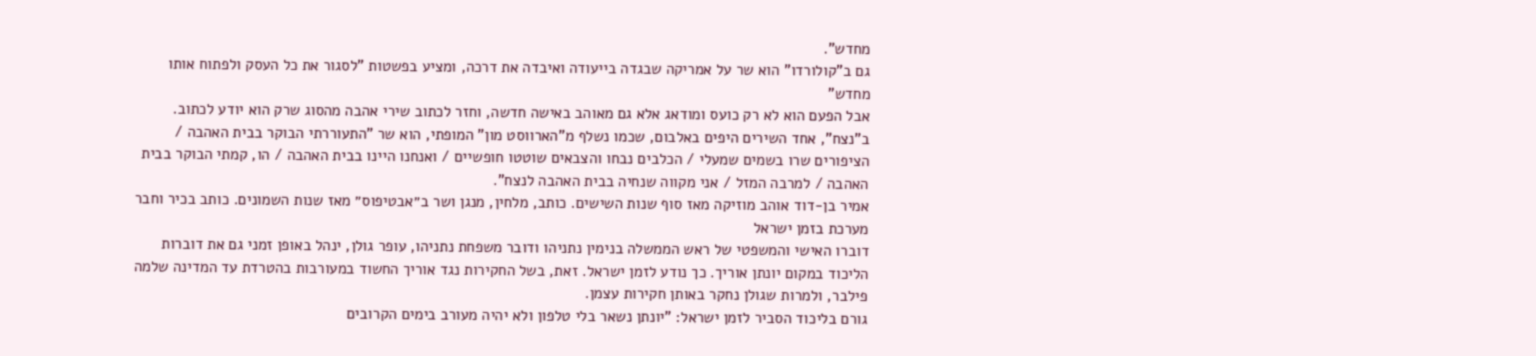מחדש".
גם ב"קולורדו" הוא שר על אמריקה שבגדה בייעודה ואיבדה את דרכה, ומציע בפשטות "לסגור את כל העסק ולפתוח אותו מחדש"
אבל הפעם הוא לא רק כועס ומודאג אלא גם מאוהב באישה חדשה, וחזר לכתוב שירי אהבה מהסוג שרק הוא יודע לכתוב. ב"נצח", אחד השירים היפים באלבום, שכמו נשלף מ"הארווסט מון" המופתי, הוא שר "התעוררתי הבוקר בבית האהבה / הציפורים שרו בשמים שמעלי / הכלבים נבחו והצבאים שוטטו חופשיים / ואנחנו היינו בבית האהבה / הו, קמתי הבוקר בבית האהבה / למרבה המזל / אני מקווה שנחיה בבית האהבה לנצח".
אמיר בן-דוד אוהב מוזיקה מאז סוף שנות השישים. כותב, מלחין, מנגן ושר ב״אבטיפוס״ מאז שנות השמונים. כותב בכיר וחבר מערכת בזמן ישראל
דוברו האישי והמשפטי של ראש הממשלה בנימין נתניהו ודובר משפחת נתניהו, עופר גולן, ינהל באופן זמני גם את דוברות הליכוד במקום יונתן אוריך. כך נודע לזמן ישראל. זאת, בשל החקירות נגד אוריך החשוד במעורבות בהטרדת עד המדינה שלמה פילבר, ולמרות שגולן נחקר באותן חקירות עצמן.
גורם בליכוד הסביר לזמן ישראל: "יונתן נשאר בלי טלפון ולא יהיה מעורב בימים הקרובים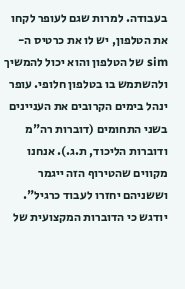בעבודה. למרות שגם לעופר לקחו את הטלפון, יש לו את כרטיס ה-sim של הטלפון והוא יכול להמשיך ולהשתמש בו בטלפון חלופי. עופר ינהל בימים הקרובים את העניינים בשני התחומים (דוברות רה"מ ודוברות הליכוד, ת.ג.). אנחנו מקווים שהטירוף הזה ייגמר וששניהם יחזרו לעבוד כרגיל".
יודגש כי הדוברות המקצועית של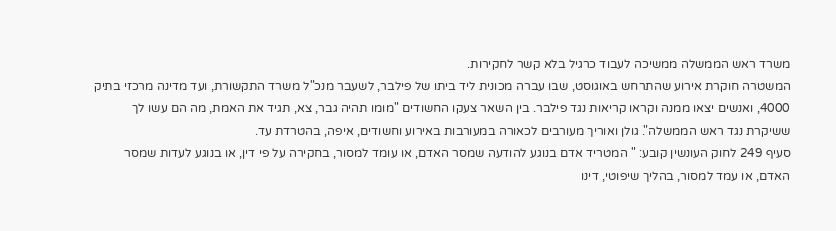משרד ראש הממשלה ממשיכה לעבוד כרגיל בלא קשר לחקירות.
המשטרה חוקרת אירוע שהתרחש באוגוסט, שבו עברה מכונית ליד ביתו של פילבר, לשעבר מנכ"ל משרד התקשורת, ועד מדינה מרכזי בתיק 4000, ואנשים יצאו ממנה וקראו קריאות נגד פילבר. בין השאר צעקו החשודים "מומו תהיה גבר, צא, תגיד את האמת, מה הם עשו לך ששיקרת נגד ראש הממשלה". גולן ואוריך מעורבים לכאורה במעורבות באירוע וחשודים, איפה, בהטרדת עד.
סעיף 249 לחוק העונשין קובע: " המטריד אדם בנוגע להודעה שמסר האדם, או עומד למסור, בחקירה על פי דין, או בנוגע לעדות שמסר האדם, או עמד למסור, בהליך שיפוטי, דינו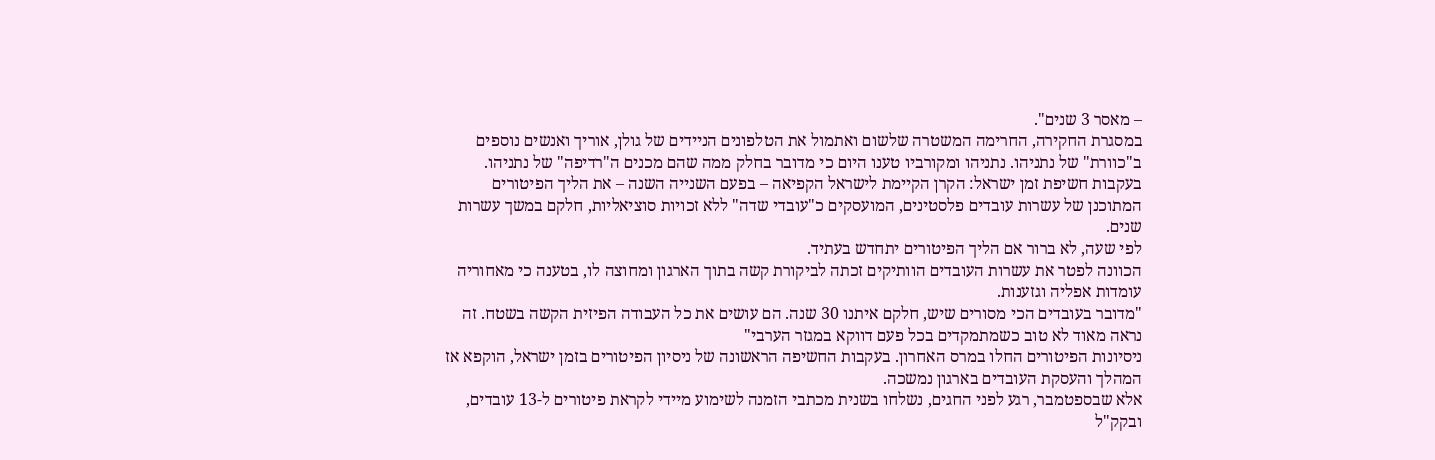– מאסר 3 שנים".
במסגרת החקירה, החרימה המשטרה שלשום ואתמול את הטלפונים הניידים של גולן, אוריך ואנשים נוספים ב"כוורת" של נתניהו. נתניהו ומקורביו טענו היום כי מדובר בחלק ממה שהם מכנים ה"רדיפה" של נתניהו.
בעקבות חשיפת זמן ישראל: הקרן הקיימת לישראל הקפיאה – בפעם השנייה השנה – את הליך הפיטורים המתוכנן של עשרות עובדים פלסטינים, המועסקים כ"עובדי שדה" ללא זכויות סוציאליות, חלקם במשך עשרות שנים.
לפי שעה, לא ברור אם הליך הפיטורים יתחדש בעתיד.
הכוונה לפטר את עשרות העובדים הוותיקים זכתה לביקורת קשה בתוך הארגון ומחוצה לו, בטענה כי מאחוריה עומדות אפליה וגזענות.
"מדובר בעובדים הכי מסורים שיש, חלקם איתנו 30 שנה. הם עושים את כל העבודה הפיזית הקשה בשטח. זה נראה מאוד לא טוב כשמתמקדים בכל פעם דווקא במגזר הערבי"
ניסיונות הפיטורים החלו במרס האחרון. בעקבות החשיפה הראשונה של ניסיון הפיטורים בזמן ישראל, הוקפא אז המהלך והעסקת העובדים בארגון נמשכה.
אלא שבספטמבר, רגע לפני החגים, נשלחו בשנית מכתבי הזמנה לשימוע מיידי לקראת פיטורים ל-13 עובדים, ובקק"ל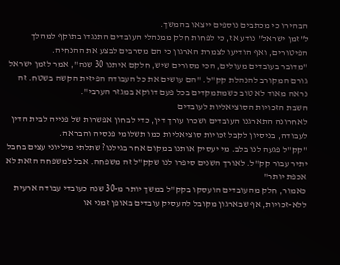הבהירו כי מכתבים נוספים ייצאו בהמשך.
ל"זמן ישראל" נודע אז, כי לפחות חלק ממנהלי העובדים התנגדו בתוקף למהלך הפיטורים, ואף הודיעו לצמרת הארגון כי הם מסרבים לבצע את ההנחיה.
"מדובר בעובדים מעולים, הכי מסורים שיש, חלקם איתנו 30 שנה", אמר לזמן ישראל גורם המקורב להנהלת קק"ל. "הם עושים את כל העבודה הפיזית הקשה בשטח. זה נראה מאוד לא טוב כשמתמקדים בכל פעם דווקא במגזר הערבי".
השבת הזכויות הסוציאליות לעובדים
לאחרונה התארגנו העובדים ושכרו עורך דין, כדי לבחון אפשרות של פנייה לבית הדין לעבודה, בניסיון לקבל זכויות סוציאליות כמו תשלומי פנסיה והבראה.
"קק"ל פגעה לנו בלב. מי יעסיק אותנו במקום אחר בגילנו? שתלתי מיליוני עצים בחבל יתיר עבור קק"ל. לאורך השנים סיפרו לנו שקק"ל זה משפחה. אבל למשפחה הזאת לא אכפת יותר"
כאמור, חלק מהעובדים הועסקו בקק"ל במשך יותר מ-30 שנה כעובדי עבודה ארעית ללא-זכויות, אף שבארגון מקובל להעסיק עובדים באופן זמני או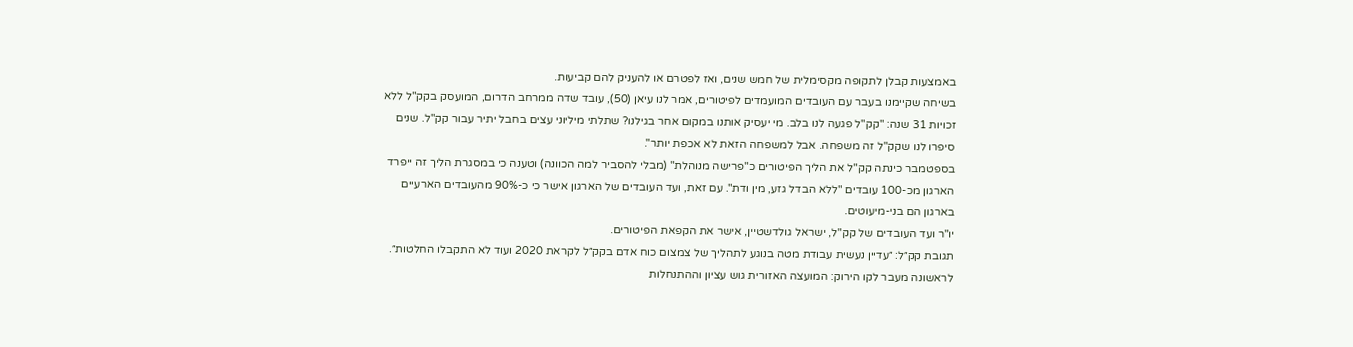באמצעות קבלן לתקופה מקסימלית של חמש שנים, ואז לפטרם או להעניק להם קביעות.
בשיחה שקיימנו בעבר עם העובדים המועמדים לפיטורים, אמר לנו עיאן (50), עובד שדה ממרחב הדרום, המועסק בקק"ל ללא זכויות 31 שנה: "קק"ל פגעה לנו בלב. מי יעסיק אותנו במקום אחר בגילנו? שתלתי מיליוני עצים בחבל יתיר עבור קק"ל. שנים סיפרו לנו שקק"ל זה משפחה. אבל למשפחה הזאת לא אכפת יותר".
בספטמבר כינתה קק"ל את הליך הפיטורים כ"פרישה מנוהלת" (מבלי להסביר למה הכוונה) וטענה כי במסגרת הליך זה ייפרד הארגון מכ-100 עובדים "ללא הבדל גזע, מין ודת". עם זאת, ועד העובדים של הארגון אישר כי כ-90% מהעובדים הארעיים בארגון הם בני-מיעוטים.
יו"ר ועד העובדים של קק"ל, ישראל גולדשטיין, אישר את הקפאת הפיטורים.
תגובת קק״ל: ״עדיין נעשית עבודת מטה בנוגע לתהליך של צמצום כוח אדם בקק״ל לקראת 2020 ועוד לא התקבלו החלטות״.
לראשונה מעבר לקו הירוק: המועצה האזורית גוש עציון וההתנחלות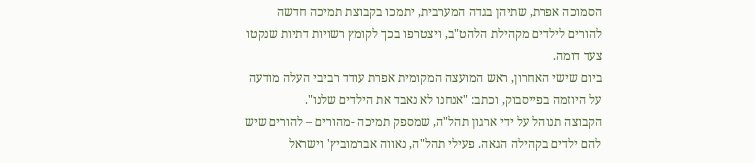הסמוכה אפרת, שתיהן בגדה המערבית, יתמכו בקבוצת תמיכה חדשה להורים לילדים מקהילת הלהט"ב, ויצטרפו בכך לקומץ רשויות דתיות שנקטו צעד דומה.
ביום שישי האחרון, ראש המועצה המקומית אפרת עודד רביבי העלה מודעה על היוזמה בפייסבוק, וכתב: "אנחנו לא נאבד את הילדים שלנו".
הקבוצה תנוהל על ידי ארגון תהל"ה, שמספק תמיכה -מהורים – להורים שיש להם ילדים בקהילה הגאה. פעילי תהל"ה, נאווה אברמוביץ' וישראל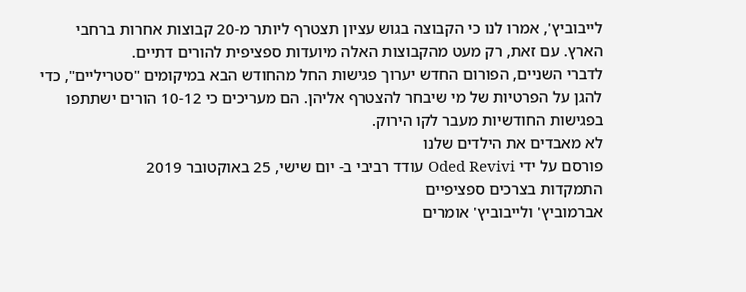לייבוביץ', אמרו לנו כי הקבוצה בגוש עציון תצטרף ליותר מ-20 קבוצות אחרות ברחבי הארץ. עם זאת, רק מעט מהקבוצות האלה מיועדות ספציפית להורים דתיים.
לדברי השניים, הפורום החדש יערוך פגישות החל מהחודש הבא במיקומים "סטריליים", כדי להגן על הפרטיות של מי שיבחר להצטרף אליהן. הם מעריכים כי 10-12 הורים ישתתפו בפגישות החודשיות מעבר לקו הירוק.
לא מאבדים את הילדים שלנו
פורסם על ידי Oded Revivi עודד רביבי ב- יום שישי, 25 באוקטובר 2019
התמקדות בצרכים ספציפיים
אברמוביץ' ולייבוביץ' אומרים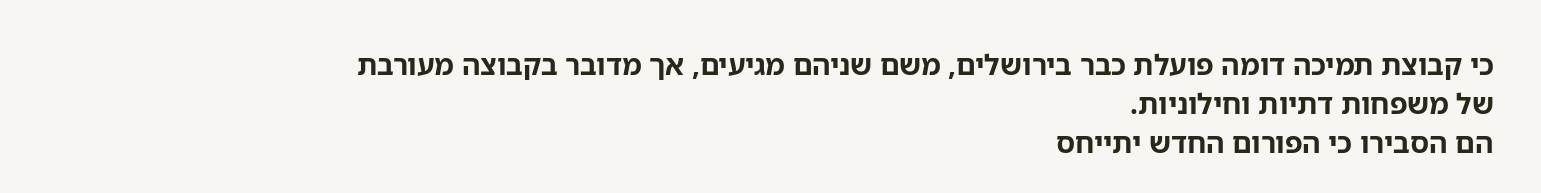כי קבוצת תמיכה דומה פועלת כבר בירושלים, משם שניהם מגיעים, אך מדובר בקבוצה מעורבת של משפחות דתיות וחילוניות.
הם הסבירו כי הפורום החדש יתייחס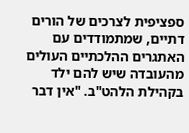ספציפית לצרכים של הורים דתיים, שמתמודדים עם האתגרים ההלכתיים העולים מהעובדה שיש להם ילד בקהילת הלהט"ב. "אין דבר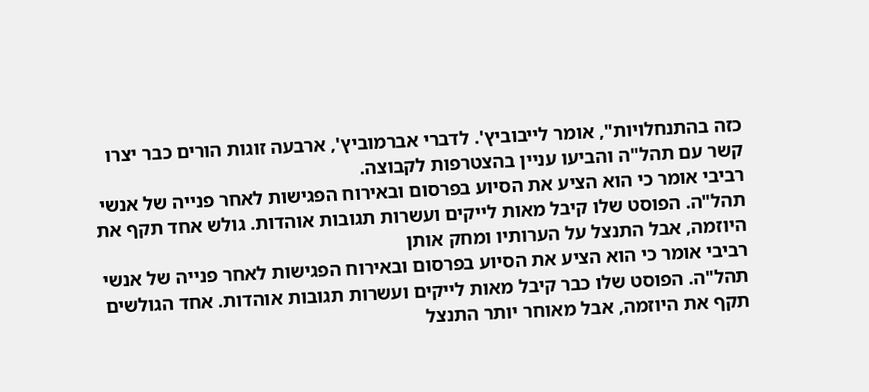כזה בהתנחלויות", אומר לייבוביץ'. לדברי אברמוביץ', ארבעה זוגות הורים כבר יצרו קשר עם תהל"ה והביעו עניין בהצטרפות לקבוצה.
רביבי אומר כי הוא הציע את הסיוע בפרסום ובאירוח הפגישות לאחר פנייה של אנשי תהל"ה. הפוסט שלו קיבל מאות לייקים ועשרות תגובות אוהדות. גולש אחד תקף את היוזמה, אבל התנצל על הערותיו ומחק אותן
רביבי אומר כי הוא הציע את הסיוע בפרסום ובאירוח הפגישות לאחר פנייה של אנשי תהל"ה. הפוסט שלו כבר קיבל מאות לייקים ועשרות תגובות אוהדות. אחד הגולשים תקף את היוזמה, אבל מאוחר יותר התנצל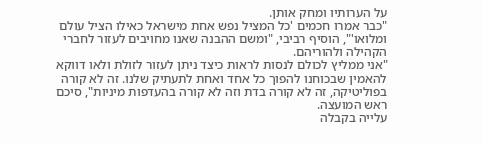על הערותיו ומחק אותן.
"כבר אמרו חכמים 'כל המציל נפש אחת מישראל כאילו הציל עולם ומלואו'", הוסיף רביבי, "ומשם ההבנה שאנו מחויבים לעזור לחברי הקהילה ולהוריהם.
"אני ממליץ לכולם לנסות לראות כיצד ניתן לעזור לזולת ולאו דווקא להאמין שבכוחנו להפוך כל אחד ואחת לתעתיק שלנו. זה לא קורה בפוליטיקה, זה לא קורה בדת וזה לא קורה בהעדפות מיניות", סיכם ראש המועצה.
עלייה בקבלה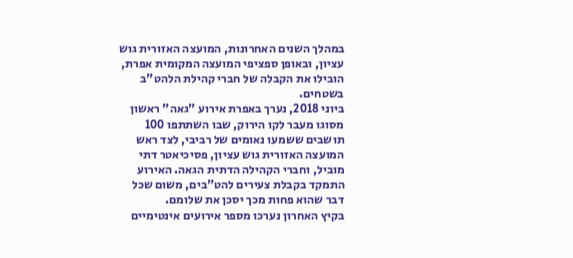במהלך השנים האחרונות, המועצה האזורית גוש עציון, ובאופן ספציפי המועצה המקומית אפרת, הובילו את הקבלה של חברי קהילת הלהט"ב בשטחים.
ביוני 2018, נערך באפרת אירוע "גאה" ראשון מסוגו מעבר לקו הירוק, שבו השתתפו 100 תושבים ששמעו נאומים של רביבי, לצד ראש המועצה האזורית גוש עציון, פסיכיאטר דתי מוביל, וחברי הקהילה הדתית הגאה. האירוע התמקד בקבלת צעירים להט"בים, משום שכל דבר שהוא פחות מכך יסכן את שלומם.
בקיץ האחרון נערכו מספר אירועים אינטימיים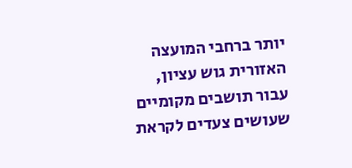יותר ברחבי המועצה האזורית גוש עציון, עבור תושבים מקומיים שעושים צעדים לקראת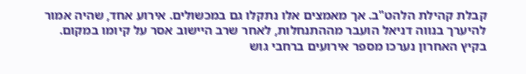קבלת קהילת הלהט"ב. אך מאמצים אלו נתקלו גם במכשולים. אירוע אחד, שהיה אמור להיערך בנווה דניאל הועבר מההתנחלות, לאחר שרב היישוב אסר על קיומו במקום.
בקיץ האחרון נערכו מספר אירועים ברחבי גוש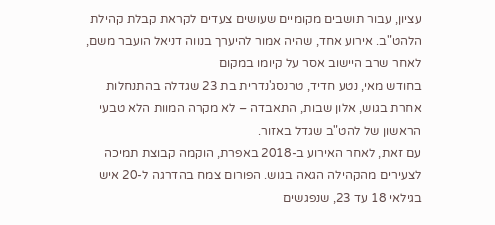עציון, עבור תושבים מקומיים שעושים צעדים לקראת קבלת קהילת הלהט"ב. אירוע אחד, שהיה אמור להיערך בנווה דניאל הועבר משם, לאחר שרב היישוב אסר על קיומו במקום
בחודש מאי, נטע חדיד, טרנסג'נדרית בת 23 שגדלה בהתנחלות אחרת בגוש, אלון שבות, התאבדה – לא מקרה המוות הלא טבעי הראשון של להט"ב שגדל באזור.
עם זאת, לאחר האירוע ב-2018 באפרת, הוקמה קבוצת תמיכה לצעירים מהקהילה הגאה בגוש. הפורום צמח בהדרגה ל-20 איש בגילאי 18 עד 23, שנפגשים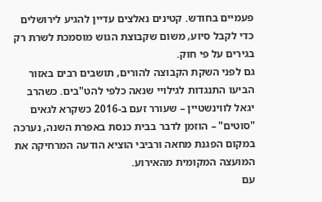פעמיים בחודש. קטינים נאלצים עדיין להגיע לירושלים כדי לקבל סיוע, משום שקבוצת הגוש מוסמכת לשרת רק בגירים על פי חוק.
גם לפני השקת הקבוצה להורים, תושבים רבים באזור הביעו התנגדות לגילויי שנאה כלפי להט"בים. כשהרב יגאל לווינשטיין – שעורר זעם ב-2016 כשקרא לגאים "סוטים" – הוזמן לדבר בבית כנסת באפרת השנה, נערכה במקום הפגנת מחאה ורביבי הוציא הודעה המרחיקה את המועצה המקומית מהאירוע.
עם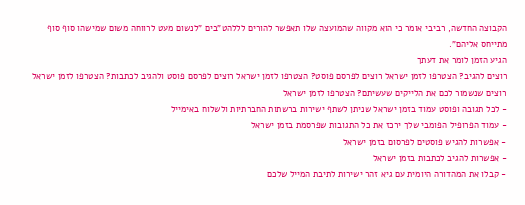הקבוצה החדשה, רביבי אומר כי הוא מקווה שהמועצה שלו תאפשר להורים לללהט"בים "לנשום מעט לרווחה משום שמישהו סוף סוף מתייחס אליהם".
הגיע הזמן לומר את דעתך
רוצים להגיב? הצטרפו לזמן ישראל רוצים לפרסם פוסט? הצטרפו לזמן ישראל רוצים לפרסם פוסט ולהגיב לכתבות? הצטרפו לזמן ישראל רוצים שנשמור לכם את הלייקים שעשיתם? הצטרפו לזמן ישראל
- לכל תגובה ופוסט עמוד בזמן ישראל שניתן לשתף ישירות ברשתות החברתיות ולשלוח באימייל
- עמוד הפרופיל הפומבי שלך ירכז את כל התגובות שפרסמת בזמן ישראל
- אפשרות להגיש פוסטים לפרסום בזמן ישראל
- אפשרות להגיב לכתבות בזמן ישראל
- קבלו את המהדורה היומית עם גיא זהר ישירות לתיבת המייל שלכם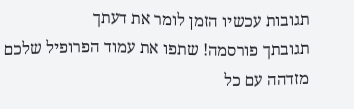תגובות עכשיו הזמן לומר את דעתך
תגובתך פורסמה! שתפו את עמוד הפרופיל שלכם
מזדהה עם כל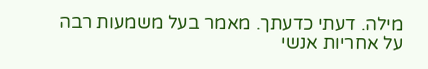מילה. דעתי כדעתך. מאמר בעל משמעות רבה על אחריות אנשי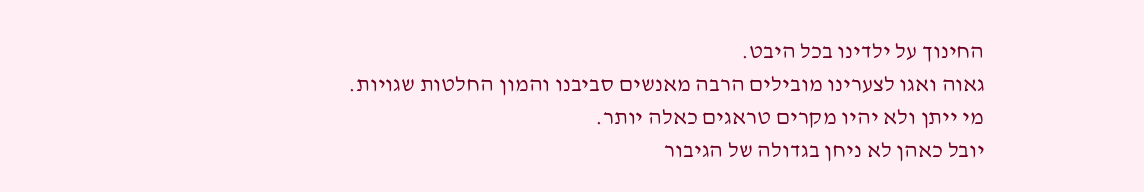החינוך על ילדינו בכל היבט.
גאוה ואגו לצערינו מובילים הרבה מאנשים סביבנו והמון החלטות שגויות.
מי ייתן ולא יהיו מקרים טראגים כאלה יותר.
יובל כאהן לא ניחן בגדולה של הגיבור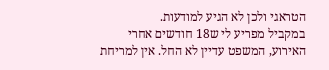הטראגי ולכן לא הגיע למודעות.
במקביל מפריע לי ש18 חודשים אחרי האירוע, המשפט עדיין לא החל. אין למריחת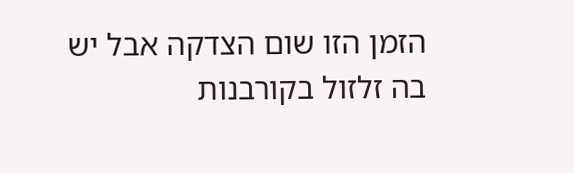הזמן הזו שום הצדקה אבל יש בה זלזול בקורבנות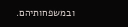ובמשפחותיהם.